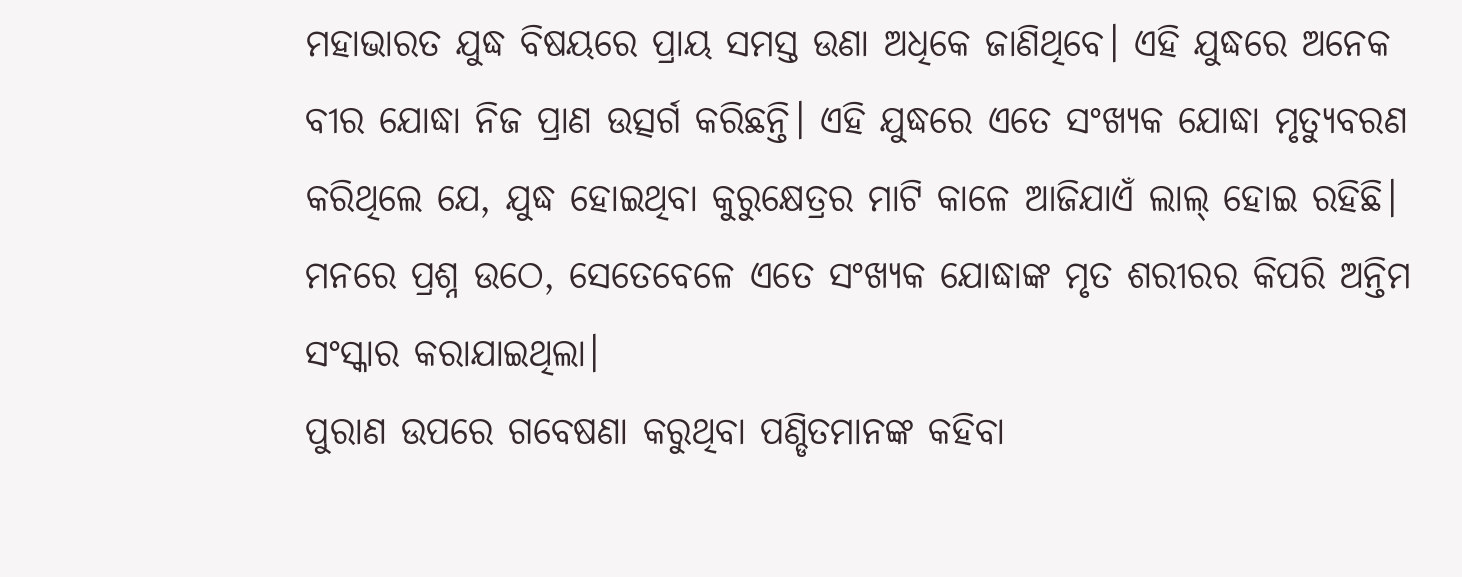ମହାଭାରତ ଯୁଦ୍ଧ ବିଷୟରେ ପ୍ରାୟ ସମସ୍ତ ଉଣା ଅଧିକେ ଜାଣିଥିବେ। ଏହି ଯୁଦ୍ଧରେ ଅନେକ ବୀର ଯୋଦ୍ଧା ନିଜ ପ୍ରାଣ ଉତ୍ସର୍ଗ କରିଛନ୍ତି। ଏହି ଯୁଦ୍ଧରେ ଏତେ ସଂଖ୍ୟକ ଯୋଦ୍ଧା ମୃତ୍ୟୁବରଣ କରିଥିଲେ ଯେ, ଯୁଦ୍ଧ ହୋଇଥିବା କୁରୁକ୍ଷେତ୍ରର ମାଟି କାଳେ ଆଜିଯାଏଁ ଲାଲ୍ ହୋଇ ରହିଛି। ମନରେ ପ୍ରଶ୍ନ ଉଠେ, ସେତେବେଳେ ଏତେ ସଂଖ୍ୟକ ଯୋଦ୍ଧାଙ୍କ ମୃତ ଶରୀରର କିପରି ଅନ୍ତିମ ସଂସ୍କାର କରାଯାଇଥିଲା।
ପୁରାଣ ଉପରେ ଗବେଷଣା କରୁଥିବା ପଣ୍ଡିତମାନଙ୍କ କହିବା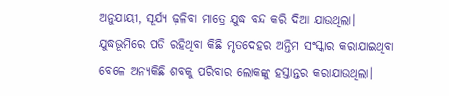ଅନୁଯାୟୀ, ସୂର୍ଯ୍ୟ ଢ଼ଳିବା ମାତ୍ରେ ଯୁଦ୍ଧ ବନ୍ଦ କରି ଦିଆ ଯାଉଥିଲା। ଯୁଦ୍ଧଭୂମିରେ ପଡି ରହିଥିବା କିଛି ମୃତଦେହର ଅନ୍ତିମ ସଂସ୍କାର କରାଯାଇଥିବା ବେଳେ ଅନ୍ୟକିଛି ଶବକୁ ପରିବାର ଲୋକଙ୍କୁ ହସ୍ତାନ୍ତର କରାଯାଉଥିଲା।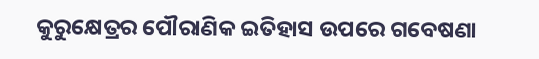କୁରୁକ୍ଷେତ୍ରର ପୌରାଣିକ ଇତିହାସ ଉପରେ ଗବେଷଣା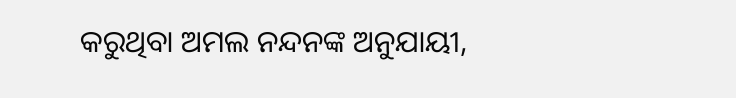କରୁଥିବା ଅମଲ ନନ୍ଦନଙ୍କ ଅନୁଯାୟୀ,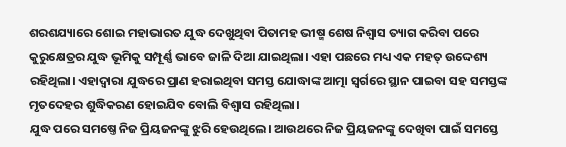ଶରଶଯ୍ୟାରେ ଶୋଇ ମହାଭାରତ ଯୁଦ୍ଧ ଦେଖୁଥିବା ପିତାମହ ଭୀଷ୍ମ ଶେଷ ନିଶ୍ୱାସ ତ୍ୟାଗ କରିବା ପରେ କୁରୁକ୍ଷେତ୍ରର ଯୁଦ୍ଧ ଭୂମିକୁ ସମ୍ପୂର୍ଣ୍ଣ ଭାବେ ଜାଳି ଦିଆ ଯାଇଥିଲା। ଏହା ପଛରେ ମଧ୍ୟ ଏକ ମହତ୍ ଉଦ୍ଦେଶ୍ୟ ରହିଥିଲା। ଏହାଦ୍ୱାରା ଯୁଦ୍ଧରେ ପ୍ରାଣ ହରାଇଥିବା ସମସ୍ତ ଯୋଦ୍ଧାଙ୍କ ଆତ୍ମା ସ୍ୱର୍ଗରେ ସ୍ଥାନ ପାଇବା ସହ ସମସ୍ତଙ୍କ ମୃତଦେହର ଶୁଦ୍ଧିକରଣ ହୋଇଯିବ ବୋଲି ବିଶ୍ୱାସ ରହିଥିଲା।
ଯୁଦ୍ଧ ପରେ ସମଷ୍ତେ ନିଜ ପ୍ରିୟଜନଙ୍କୁ ଝୁରି ହେଉଥିଲେ। ଆଉଥରେ ନିଜ ପ୍ରିୟଜନଙ୍କୁ ଦେଖିବା ପାଇଁ ସମସ୍ତେ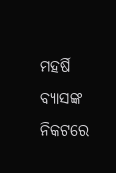ମହର୍ଷି ବ୍ୟାସଙ୍କ ନିକଟରେ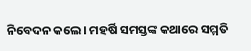ନିବେଦନ କଲେ। ମହର୍ଷି ସମସ୍ତଙ୍କ କଥାରେ ସମ୍ମତି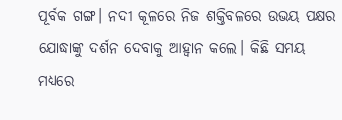ପୂର୍ବକ ଗଙ୍ଗ। ନଦୀ କୂଳରେ ନିଜ ଶକ୍ତିବଳରେ ଉଭୟ ପକ୍ଷର ଯୋଦ୍ଧାଙ୍କୁ ଦର୍ଶନ ଦେବାକୁ ଆହ୍ୱାନ କଲେ। କିଛି ସମୟ ମଧ୍ୟରେ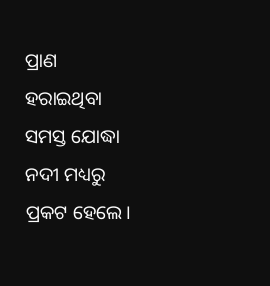ପ୍ରାଣ ହରାଇଥିବା ସମସ୍ତ ଯୋଦ୍ଧା ନଦୀ ମଧ୍ୟରୁ ପ୍ରକଟ ହେଲେ।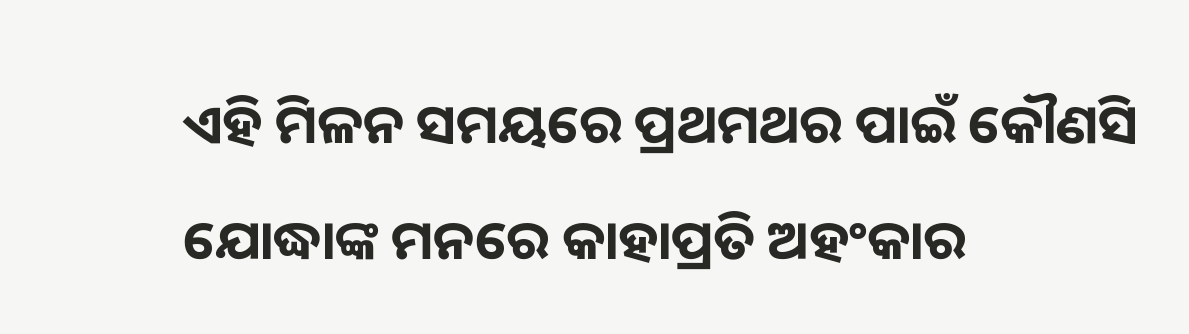ଏହି ମିଳନ ସମୟରେ ପ୍ରଥମଥର ପାଇଁ କୌଣସି ଯୋଦ୍ଧାଙ୍କ ମନରେ କାହାପ୍ରତି ଅହଂକାର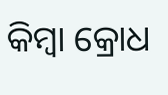କିମ୍ୱା କ୍ରୋଧ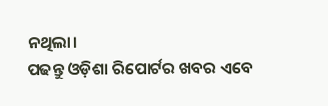ନଥିଲା।
ପଢନ୍ତୁ ଓଡ଼ିଶା ରିପୋର୍ଟର ଖବର ଏବେ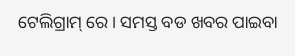ଟେଲିଗ୍ରାମ୍ ରେ। ସମସ୍ତ ବଡ ଖବର ପାଇବା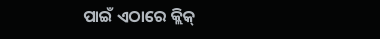ପାଇଁ ଏଠାରେ କ୍ଲିକ୍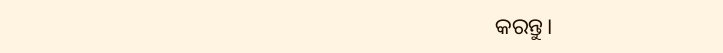କରନ୍ତୁ।